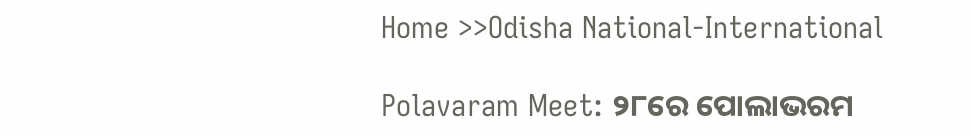Home >>Odisha National-International

Polavaram Meet: ୨୮ରେ ପୋଲାଭରମ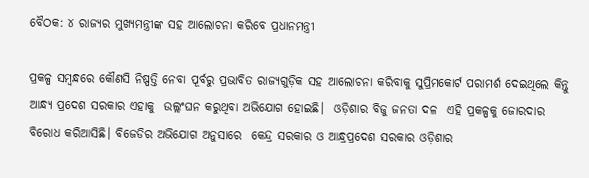ବୈଠକ: ୪ ରାଜ୍ୟର ମୁଖ୍ୟମନ୍ତ୍ରୀଙ୍କ ସହ ଆଲୋଚନା କରିବେ ପ୍ରଧାନମନ୍ତ୍ରୀ

ପ୍ରକଳ୍ପ ସମ୍ବନ୍ଧରେ କୌଣସି ନିଷ୍ପତ୍ତି ନେବା ପୂର୍ବରୁ ପ୍ରଭାବିତ ରାଜ୍ୟଗୁଡ଼ିକ ସହ ଆଲୋଚନା କରିବାକୁ ସୁପ୍ରିମକୋର୍ଟ ପରାମର୍ଶ ଦେଇଥିଲେ କିନ୍ତୁ ଆନ୍ଧ୍ୟ ପ୍ରଦେଶ ସରକାର ଏହାକୁ  ଉଲ୍ଲଂଘନ କରୁଥିବା ଅଭିଯୋଗ ହୋଇଛି।  ଓଡ଼ିଶାର ବିଜୁ ଜନତା ଦଳ  ଏହି ପ୍ରକଳ୍ପକୁ ଜୋରଦାର ବିରୋଧ କରିଆସିଛି। ବିଜେଡିର ଅଭିଯୋଗ ଅନୁସାରେ  କେନ୍ଦ୍ର ସରକାର ଓ ଆନ୍ଧ୍ରପ୍ରଦେଶ ସରକାର ଓଡ଼ିଶାର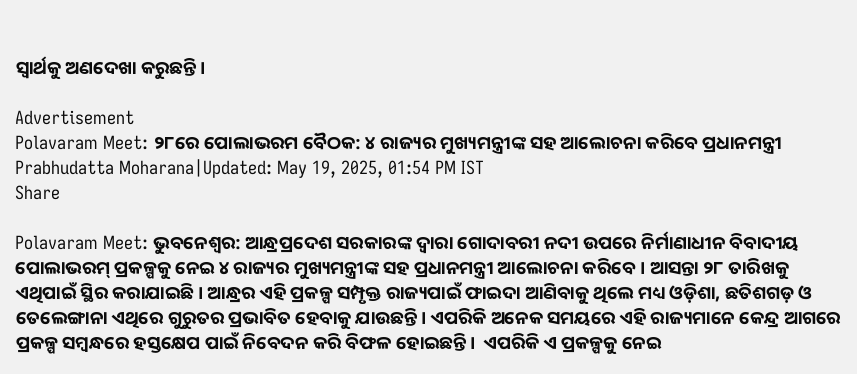ସ୍ୱାର୍ଥକୁ ଅଣଦେଖା କରୁଛନ୍ତି।

Advertisement
Polavaram Meet: ୨୮ରେ ପୋଲାଭରମ ବୈଠକ: ୪ ରାଜ୍ୟର ମୁଖ୍ୟମନ୍ତ୍ରୀଙ୍କ ସହ ଆଲୋଚନା କରିବେ ପ୍ରଧାନମନ୍ତ୍ରୀ
Prabhudatta Moharana|Updated: May 19, 2025, 01:54 PM IST
Share

Polavaram Meet: ଭୁବନେଶ୍ବର: ଆନ୍ଧ୍ରପ୍ରଦେଶ ସରକାରଙ୍କ ଦ୍ୱାରା ଗୋଦାବରୀ ନଦୀ ଉପରେ ନିର୍ମାଣାଧୀନ ବିବାଦୀୟ ପୋଲାଭରମ୍‍ ପ୍ରକଳ୍ପକୁ ନେଇ ୪ ରାଜ୍ୟର ମୁଖ୍ୟମନ୍ତ୍ରୀଙ୍କ ସହ ପ୍ରଧାନମନ୍ତ୍ରୀ ଆଲୋଚନା କରିବେ। ଆସନ୍ତା ୨୮ ତାରିଖକୁ ଏଥିପାଇଁ ସ୍ଥିର କରାଯାଇଛି। ଆନ୍ଧ୍ରର ଏହି ପ୍ରକଳ୍ପ ସମ୍ପୃକ୍ତ ରାଜ୍ୟପାଇଁ ଫାଇଦା ଆଣିବାକୁ ଥିଲେ ମଧ୍ୟ ଓଡ଼ିଶା, ଛତିଶଗଡ଼ ଓ ତେଲେଙ୍ଗାନା ଏଥିରେ ଗୁରୁତର ପ୍ରଭାବିତ ହେବାକୁ ଯାଉଛନ୍ତି। ଏପରିକି ଅନେକ ସମୟରେ ଏହି ରାଜ୍ୟମାନେ କେନ୍ଦ୍ର ଆଗରେ ପ୍ରକଳ୍ପ ସମ୍ବନ୍ଧରେ ହସ୍ତକ୍ଷେପ ପାଇଁ ନିବେଦନ କରି ବିଫଳ ହୋଇଛନ୍ତି।  ଏପରିକି ଏ ପ୍ରକଳ୍ପକୁ ନେଇ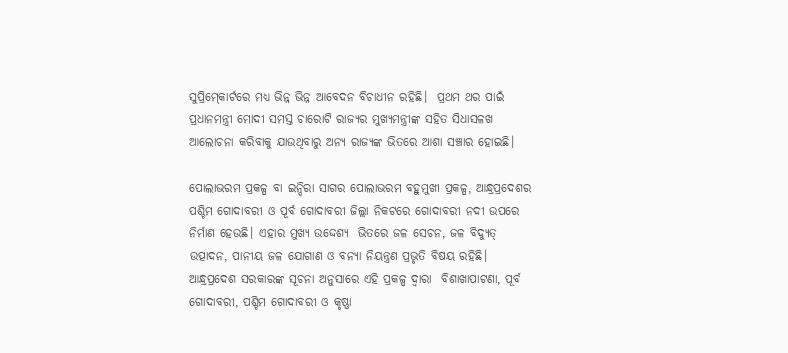ସୁପ୍ରିମ୍‍କୋର୍ଟରେ ମଧ୍ୟ ଭିନ୍ନ ଭିନ୍ନ ଆବେଦନ ବିଚାଧୀନ ରହିଛି।  ପ୍ରଥମ ଥର ପାଇଁ ପ୍ରଧାନମନ୍ତ୍ରୀ ମୋଦୀ ସମସ୍ତ ଚାରୋଟି ରାଜ୍ୟର ମୁଖ୍ୟମନ୍ତ୍ରୀଙ୍କ ସହିତ ସିଧାସଳଖ ଆଲୋଚନା କରିବାକୁ ଯାଉଥିବାରୁ ଅନ୍ୟ ରାଜ୍ୟଙ୍କ ଭିତରେ ଆଶା ସଞ୍ଚାର ହୋଇଛି।

ପୋଲାଭରମ ପ୍ରକଳ୍ପ ବା ଇନ୍ଦିରା ସାଗର ପୋଲାଭରମ ବହୁମୁଖୀ ପ୍ରକଳ୍ପ, ଆନ୍ଧ୍ରପ୍ରଦେଶର ପଶ୍ଚିମ ଗୋଦାବରୀ ଓ ପୂର୍ବ ଗୋଦାବରୀ ଜିଲ୍ଲା ନିକଟରେ ଗୋଦାବରୀ ନଦୀ ଉପରେ ନିର୍ମାଣ ହେଉଛି। ଏହାର ମୁଖ୍ୟ ଉଦ୍ଦେଶ୍ୟ  ଭିତରେ ଜଳ ସେଚନ, ଜଳ ବିଦ୍ୟୁତ୍‍ ଉତ୍ପାଦନ, ପାନୀୟ ଜଳ ଯୋଗାଣ ଓ ବନ୍ୟା ନିୟନ୍ତ୍ରଣ ପ୍ରଭୃତି ବିଷୟ ରହିଛି। ଆନ୍ଧ୍ରପ୍ରଦେଶ ସରକାରଙ୍କ ସୂଚନା ଅନୁସାରେ ଏହି ପ୍ରକଳ୍ପ ଦ୍ୱାରା  ବିଶାଖାପାଟଣା, ପୂର୍ବ ଗୋଦାବରୀ, ପଶ୍ଚିମ ଗୋଦାବରୀ ଓ କୃଷ୍ଣା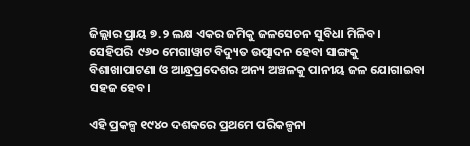ଜିଲ୍ଲାର ପ୍ରାୟ ୭.୨ ଲକ୍ଷ ଏକର ଜମିକୁ ଜଳସେଚନ ସୁବିଧା ମିଳିବ। ସେହିପରି  ୯୬୦ ମେଗାୱାଟ ବିଦ୍ୟୁତ ଉତ୍ପାଦନ ହେବା ସାଙ୍ଗକୁ ବିଶାଖାପାଟଣା ଓ ଆନ୍ଧ୍ରପ୍ରଦେଶର ଅନ୍ୟ ଅଞ୍ଚଳକୁ ପାନୀୟ ଜଳ ଯୋଗାଇବା ସହଜ ହେବ।

ଏହି ପ୍ରକଳ୍ପ ୧୯୪୦ ଦଶକରେ ପ୍ରଥମେ ପରିକଳ୍ପନା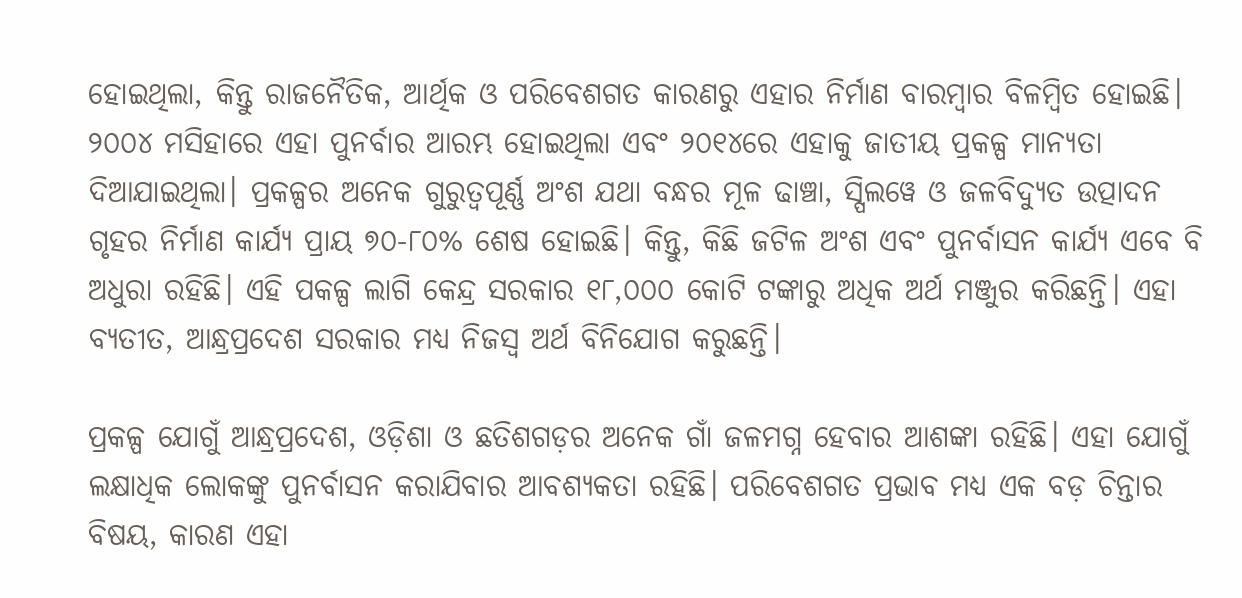ହୋଇଥିଲା, କିନ୍ତୁ ରାଜନୈତିକ, ଆର୍ଥିକ ଓ ପରିବେଶଗତ କାରଣରୁ ଏହାର ନିର୍ମାଣ ବାରମ୍ବାର ବିଳମ୍ବିତ ହୋଇଛି। ୨୦୦୪ ମସିହାରେ ଏହା ପୁନର୍ବାର ଆରମ୍ଭ ହୋଇଥିଲା ଏବଂ ୨୦୧୪ରେ ଏହାକୁ ଜାତୀୟ ପ୍ରକଳ୍ପ ମାନ୍ୟତା ଦିଆଯାଇଥିଲା। ପ୍ରକଳ୍ପର ଅନେକ ଗୁରୁତ୍ୱପୂର୍ଣ୍ଣ ଅଂଶ ଯଥା ବନ୍ଧର ମୂଳ ଢାଞ୍ଚା, ସ୍ପିଲୱେ ଓ ଜଳବିଦ୍ୟୁତ ଉତ୍ପାଦନ ଗୃହର ନିର୍ମାଣ କାର୍ଯ୍ୟ ପ୍ରାୟ ୭୦-୮୦% ଶେଷ ହୋଇଛି। କିନ୍ତୁ, କିଛି ଜଟିଳ ଅଂଶ ଏବଂ ପୁନର୍ବାସନ କାର୍ଯ୍ୟ ଏବେ ବି ଅଧୁରା ରହିଛି। ଏହି ପକଳ୍ପ ଲାଗି କେନ୍ଦ୍ର ସରକାର ୧୮,୦୦୦ କୋଟି ଟଙ୍କାରୁ ଅଧିକ ଅର୍ଥ ମଞ୍ଜୁର କରିଛନ୍ତି। ଏହା ବ୍ୟତୀତ, ଆନ୍ଧ୍ରପ୍ରଦେଶ ସରକାର ମଧ୍ୟ ନିଜସ୍ୱ ଅର୍ଥ ବିନିଯୋଗ କରୁଛନ୍ତି।

ପ୍ରକଳ୍ପ ଯୋଗୁଁ ଆନ୍ଧ୍ରପ୍ରଦେଶ, ଓଡ଼ିଶା ଓ ଛତିଶଗଡ଼ର ଅନେକ ଗାଁ ଜଳମଗ୍ନ ହେବାର ଆଶଙ୍କା ରହିଛି। ଏହା ଯୋଗୁଁ ଲକ୍ଷାଧିକ ଲୋକଙ୍କୁ ପୁନର୍ବାସନ କରାଯିବାର ଆବଶ୍ୟକତା ରହିଛି। ପରିବେଶଗତ ପ୍ରଭାବ ମଧ୍ୟ ଏକ ବଡ଼ ଚିନ୍ତାର ବିଷୟ, କାରଣ ଏହା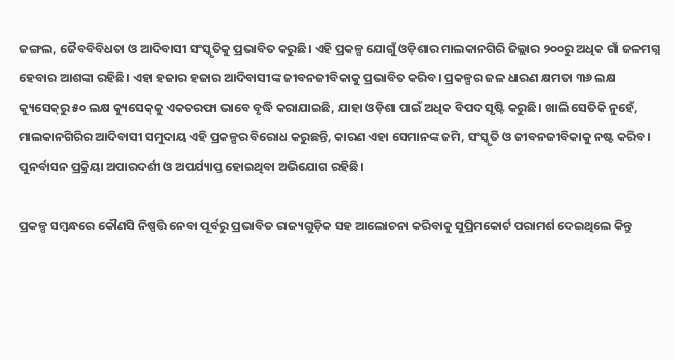ଜଙ୍ଗଲ, ଜୈବବିବିଧତା ଓ ଆଦିବାସୀ ସଂସ୍କୃତିକୁ ପ୍ରଭାବିତ କରୁଛି। ଏହି ପ୍ରକଳ୍ପ ଯୋଗୁଁ ଓଡ଼ିଶାର ମାଲକାନଗିରି ଜିଲ୍ଲାର ୨୦୦ରୁ ଅଧିକ ଗାଁ ଜଳମଗ୍ନ ହେବାର ଆଶଙ୍କା ରହିଛି। ଏହା ହଜାର ହଜାର ଆଦିବାସୀଙ୍କ ଜୀବନଜୀବିକାକୁ ପ୍ରଭାବିତ କରିବ। ପ୍ରକଳ୍ପର ଜଳ ଧାରଣ କ୍ଷମତା ୩୬ ଲକ୍ଷ କ୍ୟୁସେକ୍‌ରୁ ୫୦ ଲକ୍ଷ କ୍ୟୁସେକ୍‌କୁ ଏକତରଫା ଭାବେ ବୃଦ୍ଧି କରାଯାଇଛି, ଯାହା ଓଡ଼ିଶା ପାଇଁ ଅଧିକ ବିପଦ ସୃଷ୍ଟି କରୁଛି। ଖାଲି ସେତିକି ନୁହେଁ, ମାଲକାନଗିରିର ଆଦିବାସୀ ସମୁଦାୟ ଏହି ପ୍ରକଳ୍ପର ବିରୋଧ କରୁଛନ୍ତି, କାରଣ ଏହା ସେମାନଙ୍କ ଜମି, ସଂସ୍କୃତି ଓ ଜୀବନଜୀବିକାକୁ ନଷ୍ଟ କରିବ। ପୁନର୍ବାସନ ପ୍ରକ୍ରିୟା ଅପାରଦର୍ଶୀ ଓ ଅପର୍ଯ୍ୟାପ୍ତ ହୋଇଥିବା ଅଭିଯୋଗ ରହିଛି।

ପ୍ରକଳ୍ପ ସମ୍ବନ୍ଧରେ କୌଣସି ନିଷ୍ପତ୍ତି ନେବା ପୂର୍ବରୁ ପ୍ରଭାବିତ ରାଜ୍ୟଗୁଡ଼ିକ ସହ ଆଲୋଚନା କରିବାକୁ ସୁପ୍ରିମକୋର୍ଟ ପରାମର୍ଶ ଦେଇଥିଲେ କିନ୍ତୁ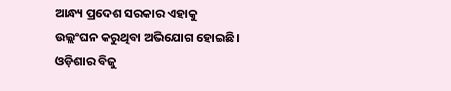ଆନ୍ଧ୍ୟ ପ୍ରଦେଶ ସରକାର ଏହାକୁ  ଉଲ୍ଲଂଘନ କରୁଥିବା ଅଭିଯୋଗ ହୋଇଛି।  ଓଡ଼ିଶାର ବିଜୁ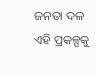ଜନତା ଦଳ  ଏହି ପ୍ରକଳ୍ପକୁ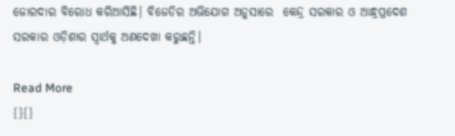ଜୋରଦାର ବିରୋଧ କରିଆସିଛି। ବିଜେଡିର ଅଭିଯୋଗ ଅନୁସାରେ  କେନ୍ଦ୍ର ସରକାର ଓ ଆନ୍ଧ୍ରପ୍ରଦେଶ ସରକାର ଓଡ଼ିଶାର ସ୍ୱାର୍ଥକୁ ଅଣଦେଖା କରୁଛନ୍ତି।

Read More
{}{}